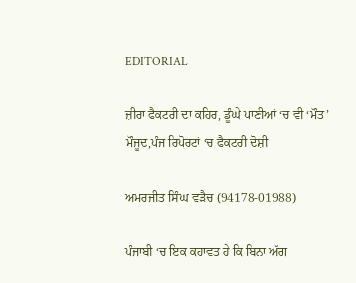EDITORIAL

ਜ਼ੀਰਾ ਫੈਕਟਰੀ ਦਾ ਕਹਿਰ, ਡੂੰਘੇ ਪਾਣੀਆਂ ‘ਚ ਵੀ ‘ਮੌਤ’ ਮੌਜੂਦ,ਪੰਜ ਰਿਪੋਰਟਾਂ ‘ਚ ਫੈਕਟਰੀ ਦੋਸ਼ੀ

ਅਮਰਜੀਤ ਸਿੰਘ ਵੜੈਚ (94178-01988)

ਪੰਜਾਬੀ ‘ਚ ਇਕ ਕਹਾਵਤ ਹੇ ਕਿ ਬਿਨਾ ਅੱਗ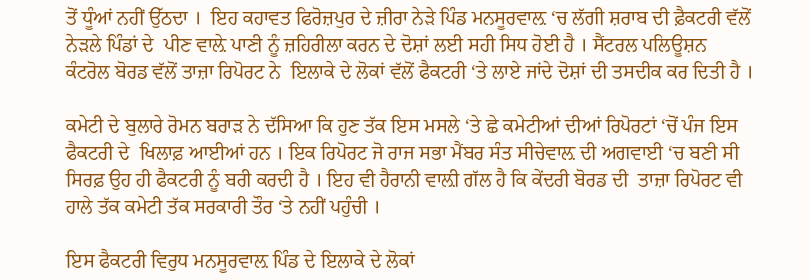ਤੋਂ ਧੂੰਆਂ ਨਹੀਂ ਉੱਠਦਾ ।  ਇਹ ਕਹਾਵਤ ਫਿਰੋਜ਼ਪੁਰ ਦੇ ਜ਼ੀਰਾ ਨੇੜੇ ਪਿੰਡ ਮਨਸੂਰਵਾਲ਼ ‘ਚ ਲੱਗੀ ਸ਼ਰਾਬ ਦੀ ਫ਼ੈਕਟਰੀ ਵੱਲੋਂ ਨੇੜਲੇ ਪਿੰਡਾਂ ਦੇ  ਪੀਣ ਵਾਲ਼ੇ ਪਾਣੀ ਨੂੰ ਜ਼ਹਿਰੀਲਾ ਕਰਨ ਦੇ ਦੋਸ਼ਾਂ ਲਈ ਸਹੀ ਸਿਧ ਹੋਈ ਹੈ । ਸੈਂਟਰਲ ਪਲਿਊਸ਼ਨ ਕੰਟਰੋਲ ਬੋਰਡ ਵੱਲੋਂ ਤਾਜ਼ਾ ਰਿਪੋਰਟ ਨੇ  ਇਲਾਕੇ ਦੇ ਲੋਕਾਂ ਵੱਲੋਂ ਫੈਕਟਰੀ ‘ਤੇ ਲਾਏ ਜਾਂਦੇ ਦੋਸ਼ਾਂ ਦੀ ਤਸਦੀਕ ਕਰ ਦਿਤੀ ਹੈ ।

ਕਮੇਟੀ ਦੇ ਬੁਲਾਰੇ ਰੋਮਨ ਬਰਾੜ ਨੇ ਦੱਸਿਆ ਕਿ ਹੁਣ ਤੱਕ ਇਸ ਮਸਲੇ ‘ਤੇ ਛੇ ਕਮੇਟੀਆਂ ਦੀਆਂ ਰਿਪੋਰਟਾਂ ‘ਚੋਂ ਪੰਜ ਇਸ ਫੈਕਟਰੀ ਦੇ  ਖਿਲਾਫ਼ ਆਈਆਂ ਹਨ । ਇਕ ਰਿਪੋਰਟ ਜੋ ਰਾਜ ਸਭਾ ਮੈਂਬਰ ਸੰਤ ਸੀਚੇਵਾਲ਼ ਦੀ ਅਗਵਾਈ ‘ਚ ਬਣੀ ਸੀ ਸਿਰਫ਼ ਉਹ ਹੀ ਫੈਕਟਰੀ ਨੂੰ ਬਰੀ ਕਰਦੀ ਹੈ । ਇਹ ਵੀ ਹੈਰਾਨੀ ਵਾਲ਼ੀ ਗੱਲ ਹੈ ਕਿ ਕੇਂਦਰੀ ਬੋਰਡ ਦੀ  ਤਾਜ਼ਾ ਰਿਪੋਰਟ ਵੀ ਹਾਲੇ ਤੱਕ ਕਮੇਟੀ ਤੱਕ ਸਰਕਾਰੀ ਤੌਰ ‘ਤੇ ਨਹੀਂ ਪਹੁੰਚੀ ।

ਇਸ ਫੈਕਟਰੀ ਵਿਰੁਧ ਮਨਸੂਰਵਾਲ਼ ਪਿੰਡ ਦੇ ਇਲਾਕੇ ਦੇ ਲੋਕਾਂ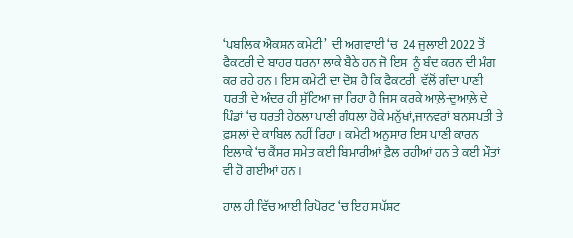‘ਪਬਲਿਕ ਐਕਸ਼ਨ ਕਮੇਟੀ’  ਦੀ ਅਗਵਾਈ ‘ਚ  24 ਜੁਲਾਈ 2022 ਤੋਂ ਫੈਕਟਰੀ ਦੇ ਬਾਹਰ ਧਰਨਾ ਲਾਕੇ ਬੈਠੇ ਹਨ ਜੋ ਇਸ  ਨੂੰ ਬੰਦ ਕਰਨ ਦੀ ਮੰਗ ਕਰ ਰਹੇ ਹਨ । ਇਸ ਕਮੇਟੀ ਦਾ ਦੋਸ਼ ਹੈ ਕਿ ਫੈਕਟਰੀ  ਵੱਲੋਂ ਗੰਦਾ ਪਾਣੀ ਧਰਤੀ ਦੇ ਅੰਦਰ ਹੀ ਸੁੱਟਿਆ ਜਾ ਰਿਹਾ ਹੈ ਜਿਸ ਕਰਕੇ ਆਲ਼ੇ-ਦੁਆਲ਼ੇ ਦੇ ਪਿੰਡਾਂ ‘ਚ ਧਰਤੀ ਹੇਠਲਾ ਪਾਣੀ ਗੰਧਲਾ ਹੋਕੇ ਮਨੁੱਖਾਂ,ਜਾਨਵਰਾਂ ਬਨਸਪਤੀ ਤੇ ਫ਼ਸਲਾਂ ਦੇ ਕਾਬਿਲ ਨਹੀਂ ਰਿਹਾ । ਕਮੇਟੀ ਅਨੁਸਾਰ ਇਸ ਪਾਣੀ ਕਾਰਨ ਇਲਾਕੇ ‘ਚ ਕੈਂਸਰ ਸਮੇਤ ਕਈ ਬਿਮਾਰੀਆਂ ਫ਼ੈਲ ਰਹੀਆਂ ਹਨ ਤੇ ਕਈ ਮੌਤਾਂ ਵੀ ਹੋ ਗਈਆਂ ਹਨ ।

ਹਾਲ ਹੀ ਵਿੱਚ ਆਈ ਰਿਪੋਰਟ ‘ਚ ਇਹ ਸਪੱਸ਼ਟ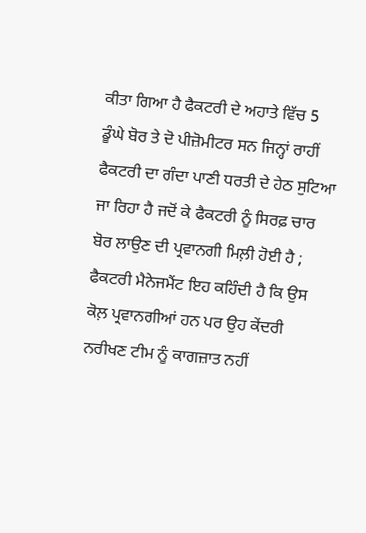ਕੀਤਾ ਗਿਆ ਹੈ ਫੈਕਟਰੀ ਦੇ ਅਹਾਤੇ ਵਿੱਚ 5 ਡੂੰਘੇ ਬੋਰ ਤੇ ਦੋ ਪੀਜ਼ੋਮੀਟਰ ਸਨ ਜਿਨ੍ਹਾਂ ਰਾਹੀਂ ਫੈਕਟਰੀ ਦਾ ਗੰਦਾ ਪਾਣੀ ਧਰਤੀ ਦੇ ਹੇਠ ਸੁਟਿਆ ਜਾ ਰਿਹਾ ਹੈ ਜਦੋਂ ਕੇ ਫੈਕਟਰੀ ਨੂੰ ਸਿਰਫ਼ ਚਾਰ ਬੋਰ ਲਾਉਣ ਦੀ ਪ੍ਰਵਾਨਗੀ ਮਿਲ਼ੀ ਹੋਈ ਹੈ ; ਫੈਕਟਰੀ ਮੈਨੇਜਮੈਂਟ ਇਹ ਕਹਿੰਦੀ ਹੈ ਕਿ ਉਸ ਕੋਲ਼ ਪ੍ਰਵਾਨਗੀਆਂ ਹਨ ਪਰ ਉਹ ਕੇਂਦਰੀ ਨਰੀਖਣ ਟੀਮ ਨੂੰ ਕਾਗਜ਼ਾਤ ਨਹੀਂ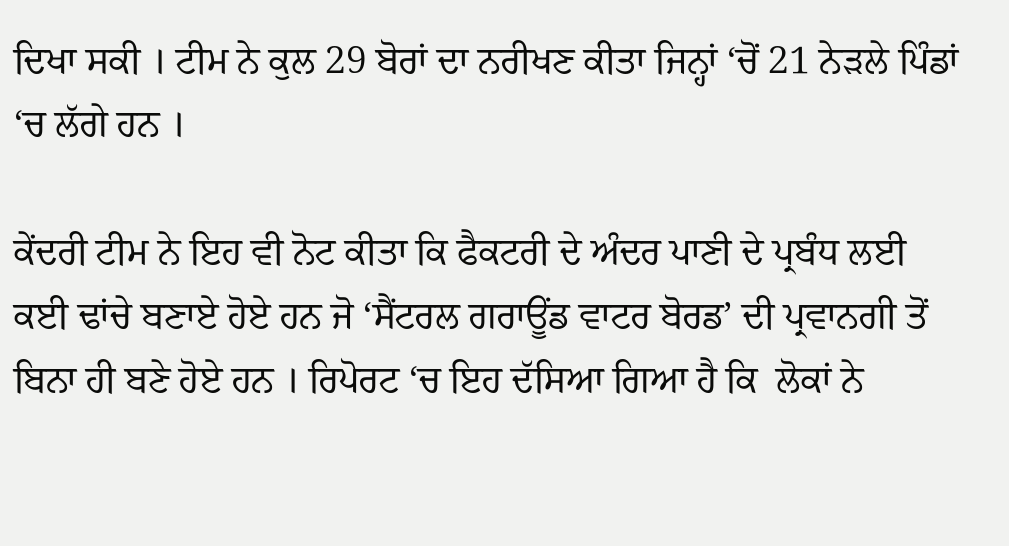ਦਿਖਾ ਸਕੀ । ਟੀਮ ਨੇ ਕੁਲ 29 ਬੋਰਾਂ ਦਾ ਨਰੀਖਣ ਕੀਤਾ ਜਿਨ੍ਹਾਂ ‘ਚੋਂ 21 ਨੇੜਲੇ ਪਿੰਡਾਂ ‘ਚ ਲੱਗੇ ਹਨ ।

ਕੇਂਦਰੀ ਟੀਮ ਨੇ ਇਹ ਵੀ ਨੋਟ ਕੀਤਾ ਕਿ ਫੈਕਟਰੀ ਦੇ ਅੰਦਰ ਪਾਣੀ ਦੇ ਪ੍ਰਬੰਧ ਲਈ ਕਈ ਢਾਂਚੇ ਬਣਾਏ ਹੋਏ ਹਨ ਜੋ ‘ਸੈਂਟਰਲ ਗਰਾਊਂਡ ਵਾਟਰ ਬੋਰਡ’ ਦੀ ਪ੍ਰਵਾਨਗੀ ਤੋਂ ਬਿਨਾ ਹੀ ਬਣੇ ਹੋਏ ਹਨ । ਰਿਪੋਰਟ ‘ਚ ਇਹ ਦੱਸਿਆ ਗਿਆ ਹੈ ਕਿ  ਲੋਕਾਂ ਨੇ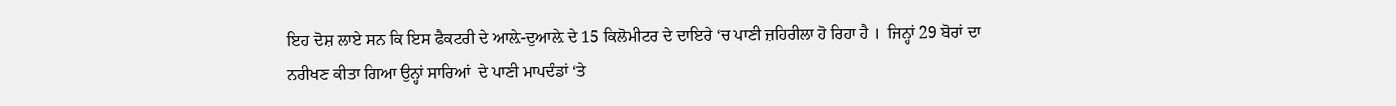ਇਹ ਦੋਸ਼ ਲਾਏ ਸਨ ਕਿ ਇਸ ਫੈਕਟਰੀ ਦੇ ਆਲ਼ੇ-ਦੁਆਲ਼ੇ ਦੇ 15 ਕਿਲੋਮੀਟਰ ਦੇ ਦਾਇਰੇ ‘ਚ ਪਾਣੀ ਜ਼ਹਿਰੀਲਾ ਹੋ ਰਿਹਾ ਹੈ ।  ਜਿਨ੍ਹਾਂ 29 ਬੋਰਾਂ ਦਾ ਨਰੀਖਣ ਕੀਤਾ ਗਿਆ ਉਨ੍ਹਾਂ ਸਾਰਿਆਂ  ਦੇ ਪਾਣੀ ਮਾਪਦੰਡਾਂ ‘ਤੇ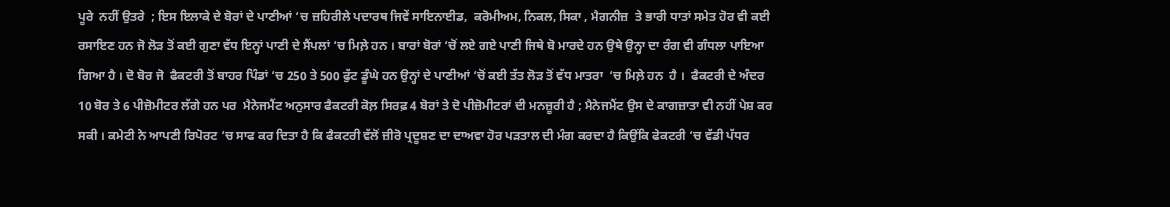ਪੂਰੇ  ਨਹੀਂ ਉਤਰੇ  ; ਇਸ ਇਲਾਕੇ ਦੇ ਬੋਰਾਂ ਦੇ ਪਾਣੀਆਂ ‘ਚ ਜ਼ਹਿਰੀਲੇ ਪਦਾਰਥ ਜਿਵੇਂ ਸਾਇਨਾਈਡ,  ਕਰੋਮੀਅਮ, ਨਿਕਲ, ਸਿਕਾ , ਮੈਗਨੀਜ਼  ਤੇ ਭਾਰੀ ਧਾਤਾਂ ਸਮੇਤ ਹੋਰ ਵੀ ਕਈ ਰਸਾਇਣ ਹਨ ਜੋ ਲੋੜ ਤੋਂ ਕਈ ਗੁਣਾ ਵੱਧ ਇਨ੍ਹਾਂ ਪਾਣੀ ਦੇ ਸੈਂਪਲਾਂ ‘ਚ ਮਿਲ਼ੇ ਹਨ । ਬਾਰਾਂ ਬੋਰਾਂ ‘ਚੋਂ ਲਏ ਗਏ ਪਾਣੀ ਜਿਥੇ ਬੋ ਮਾਰਦੇ ਹਨ ਉਥੇ ਉਨ੍ਹਾ ਦਾ ਰੰਗ ਵੀ ਗੰਧਲਾ ਪਾਇਆ ਗਿਆ ਹੈ । ਦੋ ਬੋਰ ਜੋ  ਫੈਕਟਰੀ ਤੋਂ ਬਾਹਰ ਪਿੰਡਾਂ ‘ਚ 250 ਤੇ 500 ਫੁੱਟ ਡੂੰਘੇ ਹਨ ਉਨ੍ਹਾਂ ਦੇ ਪਾਣੀਆਂ ‘ਚੋਂ ਕਈ ਤੱਤ ਲੋੜ ਤੋਂ ਵੱਧ ਮਾਤਰਾ  ‘ਚ ਮਿਲ਼ੇ ਹਨ  ਹੈ ।  ਫੈਕਟਰੀ ਦੇ ਅੰਦਰ 10 ਬੋਰ ਤੇ 6 ਪੀਜ਼ੋਮੀਟਰ ਲੱਗੇ ਹਨ ਪਰ  ਮੈਨੇਜਮੈਂਟ ਅਨੁਸਾਰ ਫੈਕਟਰੀ ਕੋਲ਼ ਸਿਰਫ਼ 4 ਬੋਰਾਂ ਤੇ ਦੋ ਪੀਜ਼ੋਮੀਟਰਾਂ ਦੀ ਮਨਜ਼ੂਰੀ ਹੈ ; ਮੈਨੇਜਮੈਂਟ ਉਸ ਦੇ ਕਾਗਜ਼ਾਤਾ ਵੀ ਨਹੀਂ ਪੇਸ਼ ਕਰ ਸਕੀ । ਕਮੇਟੀ ਨੇ ਆਪਣੀ ਰਿਪੋਰਟ ‘ਚ ਸਾਫ ਕਰ ਦਿਤਾ ਹੈ ਕਿ ਫੈਕਟਰੀ ਵੱਲੋਂ ਜ਼ੀਰੋ ਪ੍ਰਦੂਸ਼ਣ ਦਾ ਦਾਅਵਾ ਹੋਰ ਪੜਤਾਲ ਦੀ ਮੰਗ ਕਰਦਾ ਹੈ ਕਿਉਂਕਿ ਫੇਕਟਰੀ ‘ਚ ਵੱਡੀ ਪੱਧਰ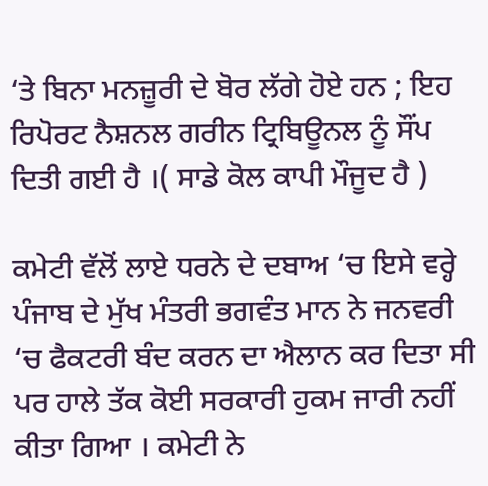‘ਤੇ ਬਿਨਾ ਮਨਜ਼ੂਰੀ ਦੇ ਬੋਰ ਲੱਗੇ ਹੋਏ ਹਨ ; ਇਹ ਰਿਪੋਰਟ ਨੈਸ਼ਨਲ ਗਰੀਨ ਟ੍ਰਿਬਿਊਨਲ ਨੂੰ ਸੌਂਪ ਦਿਤੀ ਗਈ ਹੈ ।( ਸਾਡੇ ਕੋਲ ਕਾਪੀ ਮੌਜੂਦ ਹੈ )

ਕਮੇਟੀ ਵੱਲੋਂ ਲਾਏ ਧਰਨੇ ਦੇ ਦਬਾਅ ‘ਚ ਇਸੇ ਵਰ੍ਹੇ ਪੰਜਾਬ ਦੇ ਮੁੱਖ ਮੰਤਰੀ ਭਗਵੰਤ ਮਾਨ ਨੇ ਜਨਵਰੀ ‘ਚ ਫੈਕਟਰੀ ਬੰਦ ਕਰਨ ਦਾ ਐਲਾਨ ਕਰ ਦਿਤਾ ਸੀ ਪਰ ਹਾਲੇ ਤੱਕ ਕੋਈ ਸਰਕਾਰੀ ਹੁਕਮ ਜਾਰੀ ਨਹੀਂ ਕੀਤਾ ਗਿਆ । ਕਮੇਟੀ ਨੇ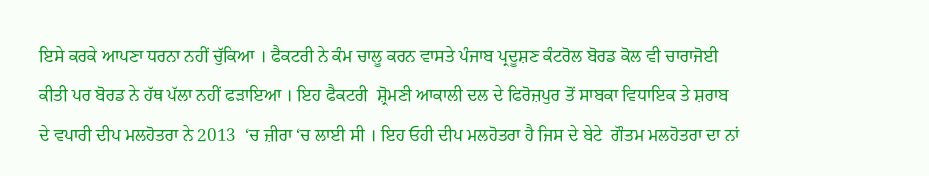ਇਸੇ ਕਰਕੇ ਆਪਣਾ ਧਰਨਾ ਨਹੀਂ ਚੁੱਕਿਆ । ਫੈਕਟਰੀ ਨੇ ਕੰਮ ਚਾਲੂ ਕਰਨ ਵਾਸਤੇ ਪੰਜਾਬ ਪ੍ਰਦੂਸ਼ਣ ਕੰਟਰੋਲ ਬੋਰਡ ਕੋਲ ਵੀ ਚਾਰਾਜੋਈ ਕੀਤੀ ਪਰ ਬੋਰਡ ਨੇ ਹੱਥ ਪੱਲਾ ਨਹੀਂ ਫੜਾਇਆ । ਇਹ ਫੈਕਟਰੀ  ਸ਼੍ਰੋਮਣੀ ਆਕਾਲੀ ਦਲ ਦੇ ਫਿਰੋਜ਼ਪੁਰ ਤੋਂ ਸਾਬਕਾ ਵਿਧਾਇਕ ਤੇ ਸ਼ਰਾਬ ਦੇ ਵਪਾਰੀ ਦੀਪ ਮਲਹੋਤਰਾ ਨੇ 2013  ‘ਚ ਜ਼ੀਰਾ ‘ਚ ਲਾਈ ਸੀ । ਇਹ ਓਹੀ ਦੀਪ ਮਲਹੋਤਰਾ ਹੈ ਜਿਸ ਦੇ ਬੇਟੇ  ਗੌਤਮ ਮਲਹੋਤਰਾ ਦਾ ਨਾਂ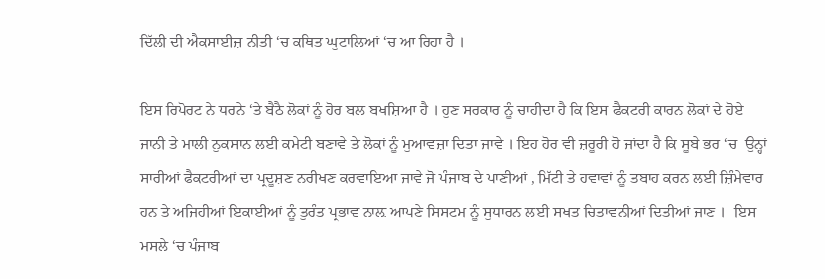ਦਿੱਲੀ ਦੀ ਐਕਸਾਈਜ਼ ਨੀਤੀ ‘ਚ ਕਥਿਤ ਘੁਟਾਲਿਆਂ ‘ਚ ਆ ਰਿਹਾ ਹੈ ।

ਇਸ ਰਿਪੋਰਟ ਨੇ ਧਰਨੇ ‘ਤੇ ਬੈਠੈ ਲੋਕਾਂ ਨੂੰ ਹੋਰ ਬਲ ਬਖਸ਼ਿਆ ਹੈ । ਹੁਣ ਸਰਕਾਰ ਨੂੰ ਚਾਹੀਦਾ ਹੈ ਕਿ ਇਸ ਫੈਕਟਰੀ ਕਾਰਨ ਲੋਕਾਂ ਦੇ ਹੋਏ  ਜਾਨੀ ਤੇ ਮਾਲੀ ਨੁਕਸਾਨ ਲਈ ਕਮੇਟੀ ਬਣਾਵੇ ਤੇ ਲੋਕਾਂ ਨੂੰ ਮੁਆਵਜ਼ਾ ਦਿਤਾ ਜਾਵੇ । ਇਹ ਹੋਰ ਵੀ ਜ਼ਰੂਰੀ ਹੋ ਜਾਂਦਾ ਹੈ ਕਿ ਸੂਬੇ ਭਰ ‘ਚ  ਉਨ੍ਹਾਂ ਸਾਰੀਆਂ ਫੈਕਟਰੀਆਂ ਦਾ ਪ੍ਰਦੂਸ਼ਣ ਨਰੀਖਣ ਕਰਵਾਇਆ ਜਾਵੇ ਜੋ ਪੰਜਾਬ ਦੇ ਪਾਣੀਆਂ , ਮਿੱਟੀ ਤੇ ਹਵਾਵਾਂ ਨੂੰ ਤਬਾਹ ਕਰਨ ਲਈ ਜ਼ਿੰਮੇਵਾਰ ਹਨ ਤੇ ਅਜਿਹੀਆਂ ਇਕਾਈਆਂ ਨੂੰ ਤੁਰੰਤ ਪ੍ਰਭਾਵ ਨਾਲ਼ ਆਪਣੇ ਸਿਸਟਮ ਨੂੰ ਸੁਧਾਰਨ ਲਈ ਸਖਤ ਚਿਤਾਵਨੀਆਂ ਦਿਤੀਆਂ ਜਾਣ ।  ਇਸ ਮਸਲੇ ‘ਚ ਪੰਜਾਬ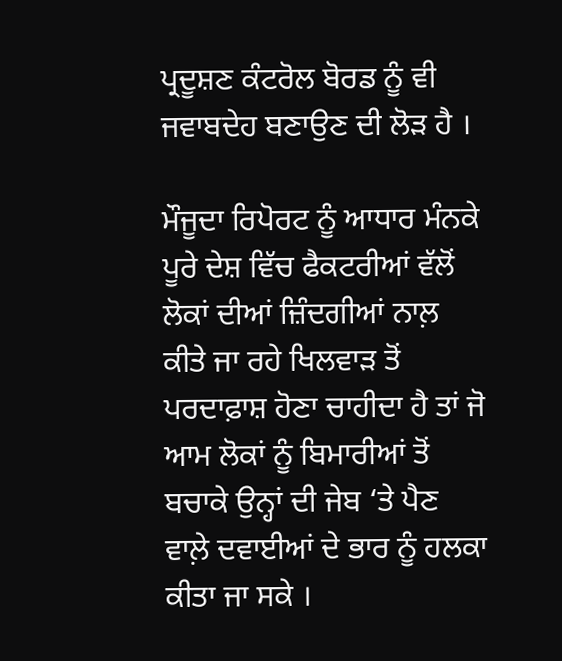ਪ੍ਰਦੂਸ਼ਣ ਕੰਟਰੋਲ ਬੋਰਡ ਨੂੰ ਵੀ ਜਵਾਬਦੇਹ ਬਣਾਉਣ ਦੀ ਲੋੜ ਹੈ ।

ਮੌਜੂਦਾ ਰਿਪੋਰਟ ਨੂੰ ਆਧਾਰ ਮੰਨਕੇ ਪੂਰੇ ਦੇਸ਼ ਵਿੱਚ ਫੈਕਟਰੀਆਂ ਵੱਲੋਂ ਲੋਕਾਂ ਦੀਆਂ ਜ਼ਿੰਦਗੀਆਂ ਨਾਲ਼ ਕੀਤੇ ਜਾ ਰਹੇ ਖਿਲਵਾੜ ਤੋਂ ਪਰਦਾਫ਼ਾਸ਼ ਹੋਣਾ ਚਾਹੀਦਾ ਹੈ ਤਾਂ ਜੋ ਆਮ ਲੋਕਾਂ ਨੂੰ ਬਿਮਾਰੀਆਂ ਤੋਂ ਬਚਾਕੇ ਉਨ੍ਹਾਂ ਦੀ ਜੇਬ ‘ਤੇ ਪੈਣ ਵਾਲ਼ੇ ਦਵਾਈਆਂ ਦੇ ਭਾਰ ਨੂੰ ਹਲਕਾ ਕੀਤਾ ਜਾ ਸਕੇ ।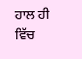ਹਾਲ ਹੀ ਵਿੱਚ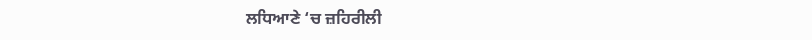ਲਧਿਆਣੇ ‘ਚ ਜ਼ਹਿਰੀਲੀ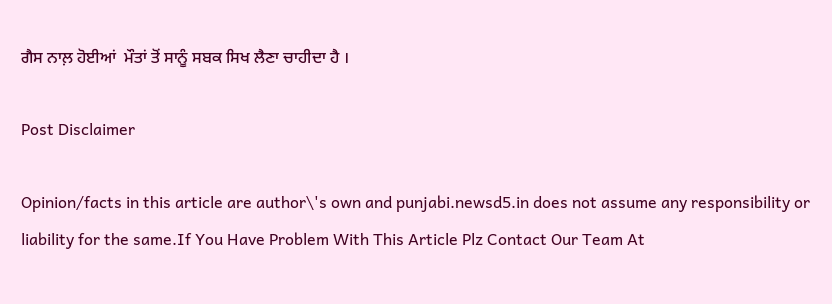ਗੈਸ ਨਾਲ਼ ਹੋਈਆਂ  ਮੌਤਾਂ ਤੋਂ ਸਾਨੂੰ ਸਬਕ ਸਿਖ ਲੈਣਾ ਚਾਹੀਦਾ ਹੈ ।

Post Disclaimer

Opinion/facts in this article are author\'s own and punjabi.newsd5.in does not assume any responsibility or liability for the same.If You Have Problem With This Article Plz Contact Our Team At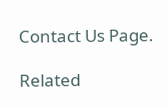Contact Us Page.

Related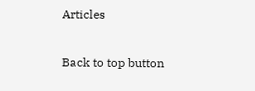Articles

Back to top button